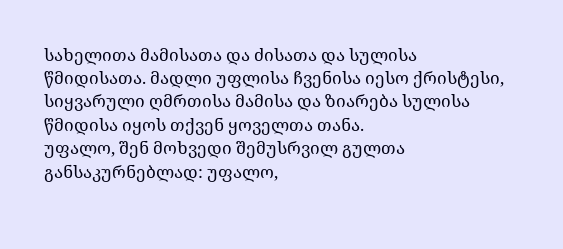სახელითა მამისათა და ძისათა და სულისა წმიდისათა. მადლი უფლისა ჩვენისა იესო ქრისტესი, სიყვარული ღმრთისა მამისა და ზიარება სულისა წმიდისა იყოს თქვენ ყოველთა თანა.
უფალო, შენ მოხვედი შემუსრვილ გულთა განსაკურნებლად: უფალო,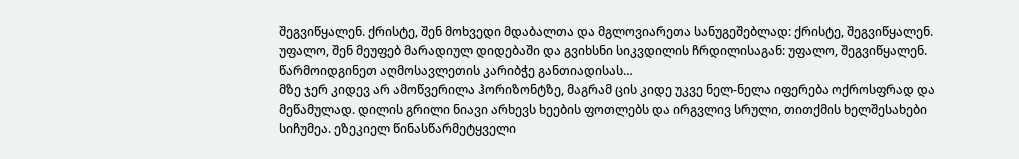შეგვიწყალენ. ქრისტე, შენ მოხვედი მდაბალთა და მგლოვიარეთა სანუგეშებლად: ქრისტე, შეგვიწყალენ. უფალო, შენ მეუფებ მარადიულ დიდებაში და გვიხსნი სიკვდილის ჩრდილისაგან: უფალო, შეგვიწყალენ.
წარმოიდგინეთ აღმოსავლეთის კარიბჭე განთიადისას…
მზე ჯერ კიდევ არ ამოწვერილა ჰორიზონტზე, მაგრამ ცის კიდე უკვე ნელ-ნელა იფერება ოქროსფრად და მეწამულად. დილის გრილი ნიავი არხევს ხეების ფოთლებს და ირგვლივ სრული, თითქმის ხელშესახები სიჩუმეა. ეზეკიელ წინასწარმეტყველი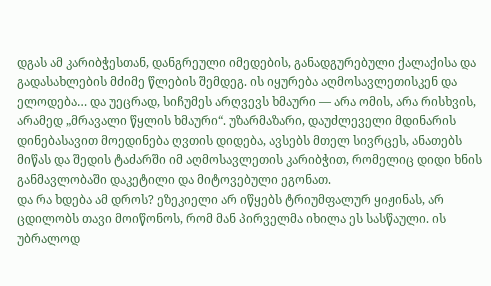დგას ამ კარიბჭესთან, დანგრეული იმედების, განადგურებული ქალაქისა და გადასახლების მძიმე წლების შემდეგ. ის იყურება აღმოსავლეთისკენ და ელოდება… და უეცრად, სიჩუმეს არღვევს ხმაური — არა ომის, არა რისხვის, არამედ „მრავალი წყლის ხმაური“. უზარმაზარი, დაუძლეველი მდინარის დინებასავით მოედინება ღვთის დიდება, ავსებს მთელ სივრცეს, ანათებს მიწას და შედის ტაძარში იმ აღმოსავლეთის კარიბჭით, რომელიც დიდი ხნის განმავლობაში დაკეტილი და მიტოვებული ეგონათ.
და რა ხდება ამ დროს? ეზეკიელი არ იწყებს ტრიუმფალურ ყიჟინას, არ ცდილობს თავი მოიწონოს, რომ მან პირველმა იხილა ეს სასწაული. ის უბრალოდ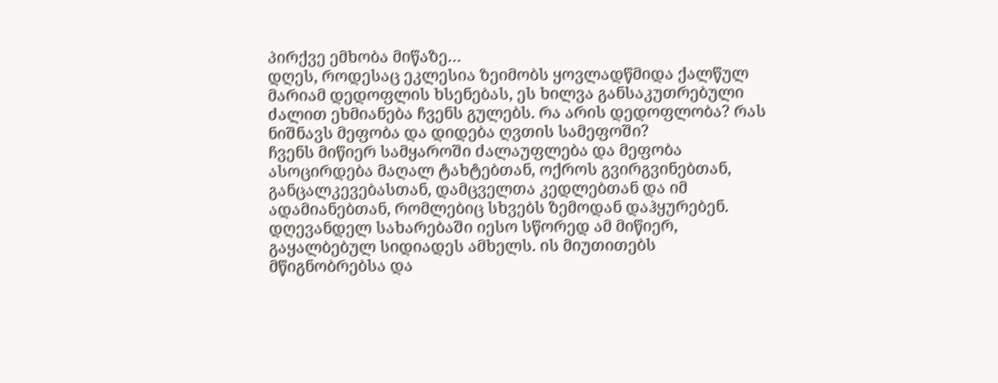პირქვე ემხობა მიწაზე…
დღეს, როდესაც ეკლესია ზეიმობს ყოვლადწმიდა ქალწულ მარიამ დედოფლის ხსენებას, ეს ხილვა განსაკუთრებული ძალით ეხმიანება ჩვენს გულებს. რა არის დედოფლობა? რას ნიშნავს მეფობა და დიდება ღვთის სამეფოში?
ჩვენს მიწიერ სამყაროში ძალაუფლება და მეფობა ასოცირდება მაღალ ტახტებთან, ოქროს გვირგვინებთან, განცალკევებასთან, დამცველთა კედლებთან და იმ ადამიანებთან, რომლებიც სხვებს ზემოდან დაჰყურებენ. დღევანდელ სახარებაში იესო სწორედ ამ მიწიერ, გაყალბებულ სიდიადეს ამხელს. ის მიუთითებს მწიგნობრებსა და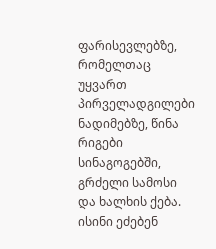ფარისევლებზე, რომელთაც უყვართ პირველადგილები ნადიმებზე, წინა რიგები სინაგოგებში, გრძელი სამოსი და ხალხის ქება. ისინი ეძებენ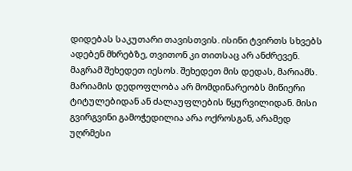დიდებას საკუთარი თავისთვის. ისინი ტვირთს სხვებს ადებენ მხრებზე, თვითონ კი თითსაც არ ანძრევენ.
მაგრამ შეხედეთ იესოს. შეხედეთ მის დედას, მარიამს.
მარიამის დედოფლობა არ მომდინარეობს მიწიერი ტიტულებიდან ან ძალაუფლების წყურვილიდან. მისი გვირგვინი გამოჭედილია არა ოქროსგან, არამედ უღრმესი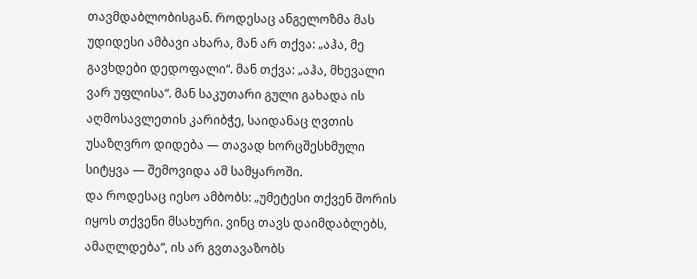თავმდაბლობისგან. როდესაც ანგელოზმა მას უდიდესი ამბავი ახარა, მან არ თქვა: „აჰა, მე გავხდები დედოფალი“. მან თქვა: „აჰა, მხევალი ვარ უფლისა“. მან საკუთარი გული გახადა ის აღმოსავლეთის კარიბჭე, საიდანაც ღვთის უსაზღვრო დიდება — თავად ხორცშესხმული სიტყვა — შემოვიდა ამ სამყაროში.
და როდესაც იესო ამბობს: „უმეტესი თქვენ შორის იყოს თქვენი მსახური. ვინც თავს დაიმდაბლებს, ამაღლდება“, ის არ გვთავაზობს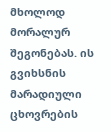მხოლოდ მორალურ შეგონებას. ის გვიხსნის მარადიული ცხოვრების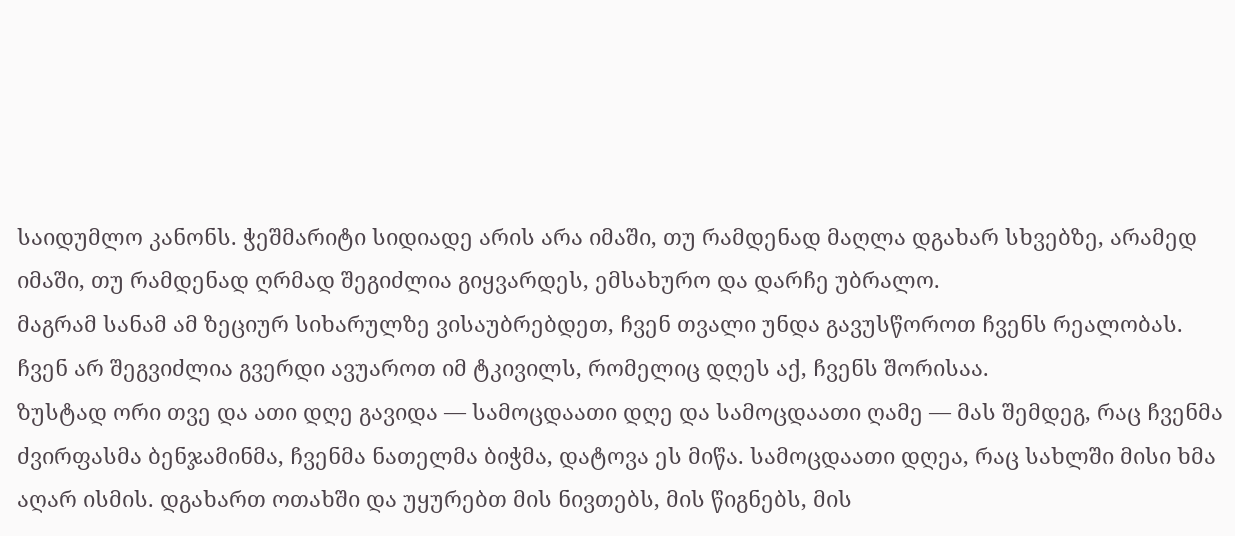საიდუმლო კანონს. ჭეშმარიტი სიდიადე არის არა იმაში, თუ რამდენად მაღლა დგახარ სხვებზე, არამედ იმაში, თუ რამდენად ღრმად შეგიძლია გიყვარდეს, ემსახურო და დარჩე უბრალო.
მაგრამ სანამ ამ ზეციურ სიხარულზე ვისაუბრებდეთ, ჩვენ თვალი უნდა გავუსწოროთ ჩვენს რეალობას. ჩვენ არ შეგვიძლია გვერდი ავუაროთ იმ ტკივილს, რომელიც დღეს აქ, ჩვენს შორისაა.
ზუსტად ორი თვე და ათი დღე გავიდა — სამოცდაათი დღე და სამოცდაათი ღამე — მას შემდეგ, რაც ჩვენმა ძვირფასმა ბენჯამინმა, ჩვენმა ნათელმა ბიჭმა, დატოვა ეს მიწა. სამოცდაათი დღეა, რაც სახლში მისი ხმა აღარ ისმის. დგახართ ოთახში და უყურებთ მის ნივთებს, მის წიგნებს, მის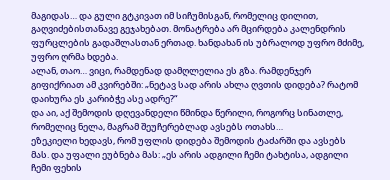მაგიდას… და გული გტკივათ იმ სიჩუმისგან, რომელიც დილით, გაღვიძებისთანავე გეჯახებათ. მონატრება არ მცირდება კალენდრის ფურცლების გადაშლასთან ერთად. ხანდახან ის უბრალოდ უფრო მძიმე, უფრო ღრმა ხდება.
ალან, თაო… ვიცი, რამდენად დამღლელია ეს გზა. რამდენჯერ გიფიქრიათ ამ კვირებში: „ნეტავ სად არის ახლა ღვთის დიდება? რატომ დაიხურა ეს კარიბჭე ასე ადრე?“
და აი, აქ შემოდის დღევანდელი წმინდა წერილი, როგორც სინათლე, რომელიც ნელა, მაგრამ შეუჩერებლად ავსებს ოთახს…
ეზეკიელი ხედავს, რომ უფლის დიდება შემოდის ტაძარში და ავსებს მას. და უფალი ეუბნება მას: „ეს არის ადგილი ჩემი ტახტისა, ადგილი ჩემი ფეხის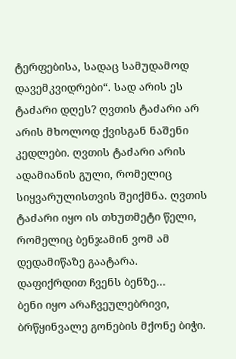ტერფებისა, სადაც სამუდამოდ დავემკვიდრები“. სად არის ეს ტაძარი დღეს? ღვთის ტაძარი არ არის მხოლოდ ქვისგან ნაშენი კედლები. ღვთის ტაძარი არის ადამიანის გული, რომელიც სიყვარულისთვის შეიქმნა. ღვთის ტაძარი იყო ის თხუთმეტი წელი, რომელიც ბენჯამინ ვომ ამ დედამიწაზე გაატარა.
დაფიქრდით ჩვენს ბენზე…
ბენი იყო არაჩვეულებრივი, ბრწყინვალე გონების მქონე ბიჭი.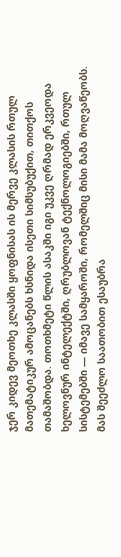ჯერ კიდევ მეოთხე კლასში ყოფნისას ის მერვე კლასის რთულ მათემატიკურ ამოცანებს ხსნიდა ისეთი სიმსუბუქით, თითქოს თამაშობდა. თოთხმეტი წლის ასაკში იგი უკვე ღრმად ერკვეოდა ხელოვნურ ინტელექტში, ღრუბლოვან ტექნოლოგიებში, რთულ სისტემებში — იმავე სამყაროში, რომელშიც მისი მამა მოღვაწეობს. მას შეეძლო საათობით ესაუბრა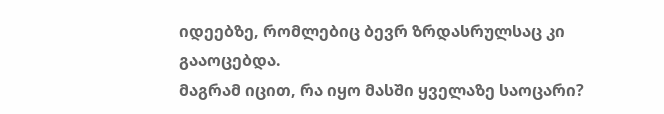იდეებზე, რომლებიც ბევრ ზრდასრულსაც კი გააოცებდა.
მაგრამ იცით, რა იყო მასში ყველაზე საოცარი?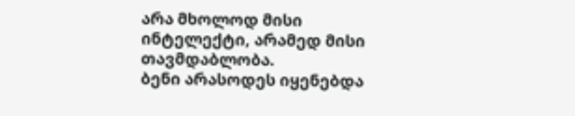არა მხოლოდ მისი ინტელექტი, არამედ მისი თავმდაბლობა.
ბენი არასოდეს იყენებდა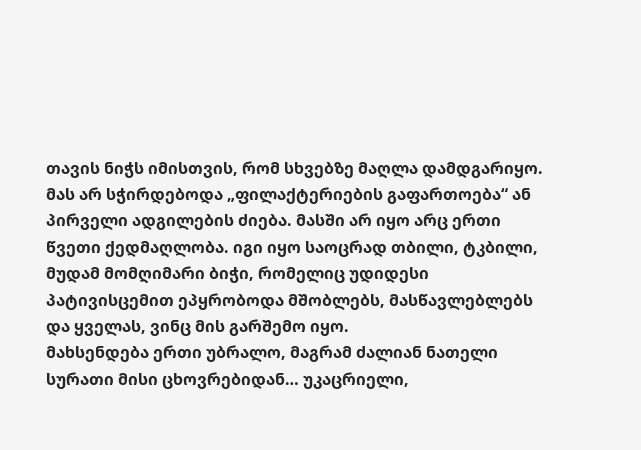თავის ნიჭს იმისთვის, რომ სხვებზე მაღლა დამდგარიყო. მას არ სჭირდებოდა „ფილაქტერიების გაფართოება“ ან პირველი ადგილების ძიება. მასში არ იყო არც ერთი წვეთი ქედმაღლობა. იგი იყო საოცრად თბილი, ტკბილი, მუდამ მომღიმარი ბიჭი, რომელიც უდიდესი პატივისცემით ეპყრობოდა მშობლებს, მასწავლებლებს და ყველას, ვინც მის გარშემო იყო.
მახსენდება ერთი უბრალო, მაგრამ ძალიან ნათელი სურათი მისი ცხოვრებიდან… უკაცრიელი,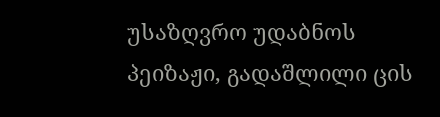უსაზღვრო უდაბნოს პეიზაჟი, გადაშლილი ცის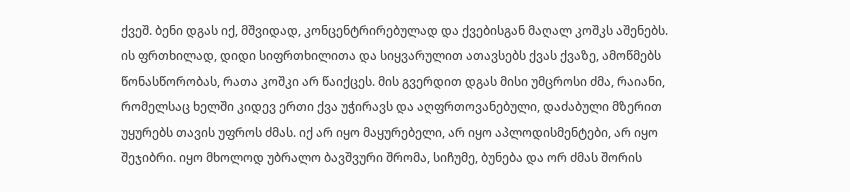ქვეშ. ბენი დგას იქ, მშვიდად, კონცენტრირებულად და ქვებისგან მაღალ კოშკს აშენებს. ის ფრთხილად, დიდი სიფრთხილითა და სიყვარულით ათავსებს ქვას ქვაზე, ამოწმებს წონასწორობას, რათა კოშკი არ წაიქცეს. მის გვერდით დგას მისი უმცროსი ძმა, რაიანი, რომელსაც ხელში კიდევ ერთი ქვა უჭირავს და აღფრთოვანებული, დაძაბული მზერით უყურებს თავის უფროს ძმას. იქ არ იყო მაყურებელი, არ იყო აპლოდისმენტები, არ იყო შეჯიბრი. იყო მხოლოდ უბრალო ბავშვური შრომა, სიჩუმე, ბუნება და ორ ძმას შორის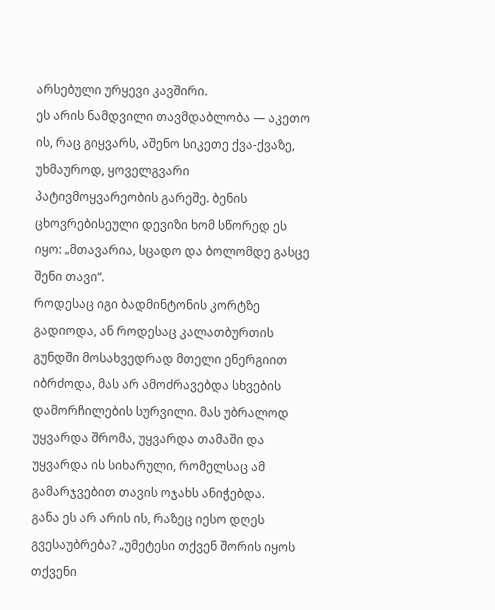არსებული ურყევი კავშირი.
ეს არის ნამდვილი თავმდაბლობა — აკეთო ის, რაც გიყვარს, აშენო სიკეთე ქვა-ქვაზე, უხმაუროდ, ყოველგვარი პატივმოყვარეობის გარეშე. ბენის ცხოვრებისეული დევიზი ხომ სწორედ ეს იყო: „მთავარია, სცადო და ბოლომდე გასცე შენი თავი“.
როდესაც იგი ბადმინტონის კორტზე გადიოდა, ან როდესაც კალათბურთის გუნდში მოსახვედრად მთელი ენერგიით იბრძოდა, მას არ ამოძრავებდა სხვების დამორჩილების სურვილი. მას უბრალოდ უყვარდა შრომა, უყვარდა თამაში და უყვარდა ის სიხარული, რომელსაც ამ გამარჯვებით თავის ოჯახს ანიჭებდა.
განა ეს არ არის ის, რაზეც იესო დღეს გვესაუბრება? „უმეტესი თქვენ შორის იყოს თქვენი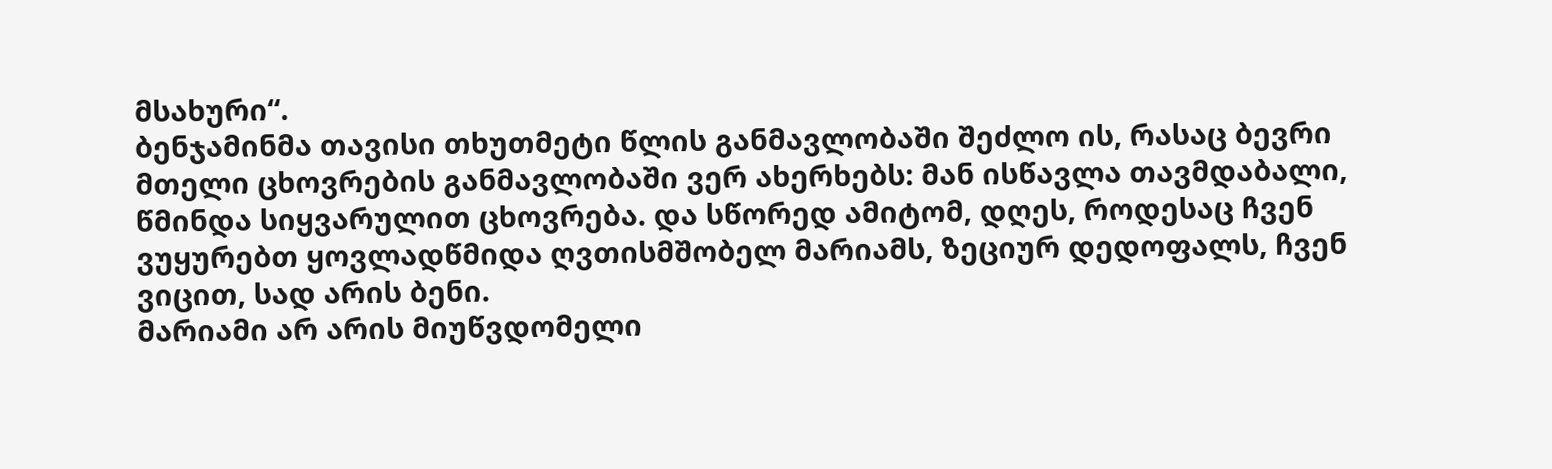მსახური“.
ბენჯამინმა თავისი თხუთმეტი წლის განმავლობაში შეძლო ის, რასაც ბევრი მთელი ცხოვრების განმავლობაში ვერ ახერხებს: მან ისწავლა თავმდაბალი, წმინდა სიყვარულით ცხოვრება. და სწორედ ამიტომ, დღეს, როდესაც ჩვენ ვუყურებთ ყოვლადწმიდა ღვთისმშობელ მარიამს, ზეციურ დედოფალს, ჩვენ ვიცით, სად არის ბენი.
მარიამი არ არის მიუწვდომელი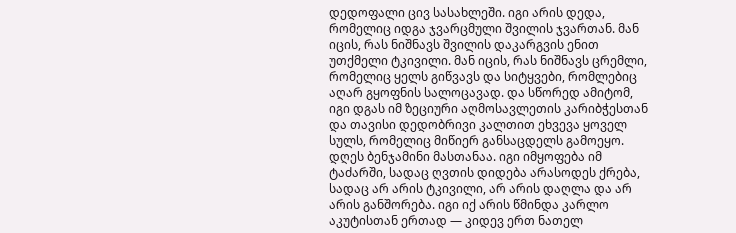დედოფალი ცივ სასახლეში. იგი არის დედა, რომელიც იდგა ჯვარცმული შვილის ჯვართან. მან იცის, რას ნიშნავს შვილის დაკარგვის ენით უთქმელი ტკივილი. მან იცის, რას ნიშნავს ცრემლი, რომელიც ყელს გიწვავს და სიტყვები, რომლებიც აღარ გყოფნის სალოცავად. და სწორედ ამიტომ, იგი დგას იმ ზეციური აღმოსავლეთის კარიბჭესთან და თავისი დედობრივი კალთით ეხვევა ყოველ სულს, რომელიც მიწიერ განსაცდელს გამოეყო.
დღეს ბენჯამინი მასთანაა. იგი იმყოფება იმ ტაძარში, სადაც ღვთის დიდება არასოდეს ქრება, სადაც არ არის ტკივილი, არ არის დაღლა და არ არის განშორება. იგი იქ არის წმინდა კარლო აკუტისთან ერთად — კიდევ ერთ ნათელ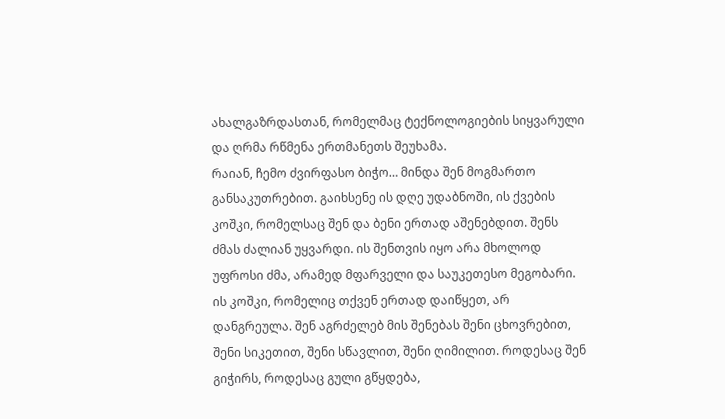ახალგაზრდასთან, რომელმაც ტექნოლოგიების სიყვარული და ღრმა რწმენა ერთმანეთს შეუხამა.
რაიან, ჩემო ძვირფასო ბიჭო… მინდა შენ მოგმართო განსაკუთრებით. გაიხსენე ის დღე უდაბნოში, ის ქვების კოშკი, რომელსაც შენ და ბენი ერთად აშენებდით. შენს ძმას ძალიან უყვარდი. ის შენთვის იყო არა მხოლოდ უფროსი ძმა, არამედ მფარველი და საუკეთესო მეგობარი. ის კოშკი, რომელიც თქვენ ერთად დაიწყეთ, არ დანგრეულა. შენ აგრძელებ მის შენებას შენი ცხოვრებით, შენი სიკეთით, შენი სწავლით, შენი ღიმილით. როდესაც შენ გიჭირს, როდესაც გული გწყდება,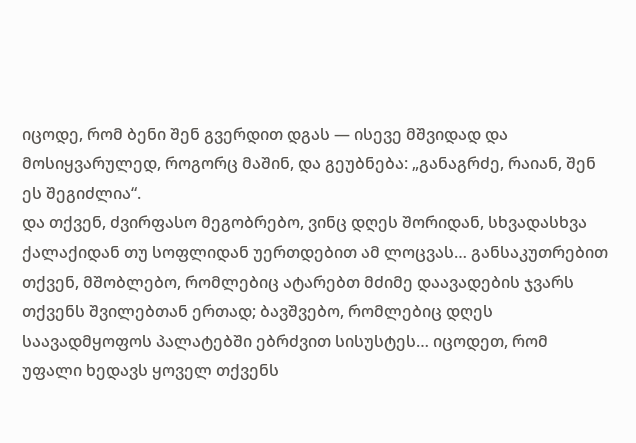იცოდე, რომ ბენი შენ გვერდით დგას — ისევე მშვიდად და მოსიყვარულედ, როგორც მაშინ, და გეუბნება: „განაგრძე, რაიან, შენ ეს შეგიძლია“.
და თქვენ, ძვირფასო მეგობრებო, ვინც დღეს შორიდან, სხვადასხვა ქალაქიდან თუ სოფლიდან უერთდებით ამ ლოცვას… განსაკუთრებით თქვენ, მშობლებო, რომლებიც ატარებთ მძიმე დაავადების ჯვარს თქვენს შვილებთან ერთად; ბავშვებო, რომლებიც დღეს საავადმყოფოს პალატებში ებრძვით სისუსტეს… იცოდეთ, რომ უფალი ხედავს ყოველ თქვენს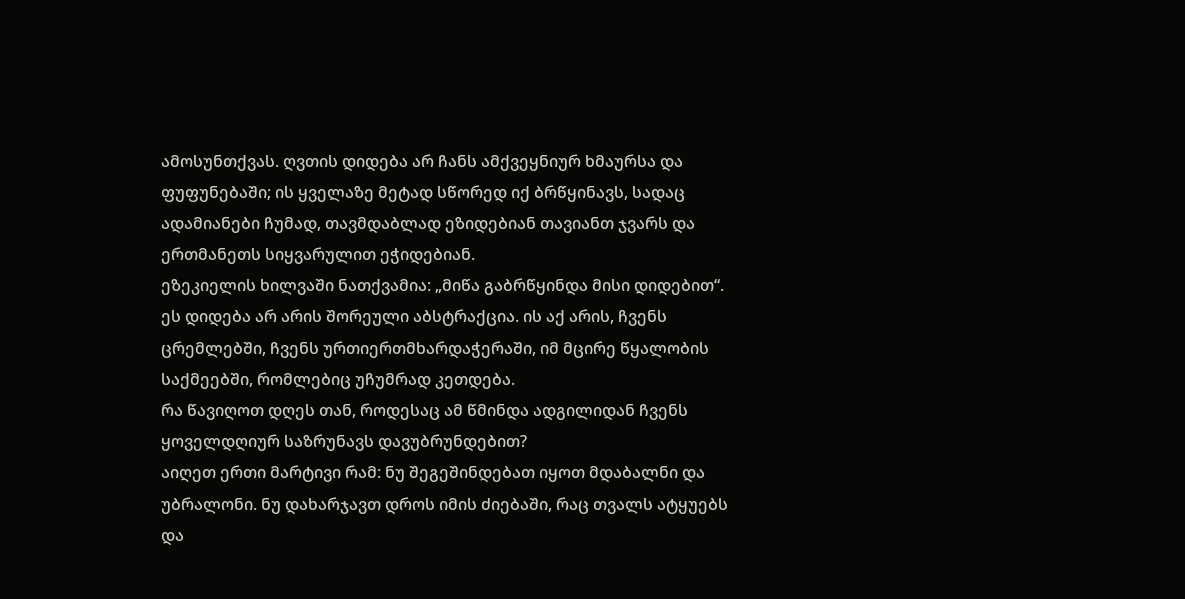ამოსუნთქვას. ღვთის დიდება არ ჩანს ამქვეყნიურ ხმაურსა და ფუფუნებაში; ის ყველაზე მეტად სწორედ იქ ბრწყინავს, სადაც ადამიანები ჩუმად, თავმდაბლად ეზიდებიან თავიანთ ჯვარს და ერთმანეთს სიყვარულით ეჭიდებიან.
ეზეკიელის ხილვაში ნათქვამია: „მიწა გაბრწყინდა მისი დიდებით“. ეს დიდება არ არის შორეული აბსტრაქცია. ის აქ არის, ჩვენს ცრემლებში, ჩვენს ურთიერთმხარდაჭერაში, იმ მცირე წყალობის საქმეებში, რომლებიც უჩუმრად კეთდება.
რა წავიღოთ დღეს თან, როდესაც ამ წმინდა ადგილიდან ჩვენს ყოველდღიურ საზრუნავს დავუბრუნდებით?
აიღეთ ერთი მარტივი რამ: ნუ შეგეშინდებათ იყოთ მდაბალნი და უბრალონი. ნუ დახარჯავთ დროს იმის ძიებაში, რაც თვალს ატყუებს და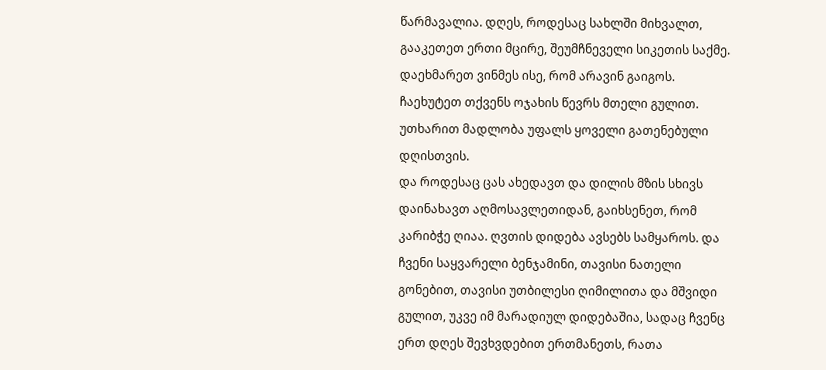წარმავალია. დღეს, როდესაც სახლში მიხვალთ, გააკეთეთ ერთი მცირე, შეუმჩნეველი სიკეთის საქმე. დაეხმარეთ ვინმეს ისე, რომ არავინ გაიგოს. ჩაეხუტეთ თქვენს ოჯახის წევრს მთელი გულით. უთხარით მადლობა უფალს ყოველი გათენებული დღისთვის.
და როდესაც ცას ახედავთ და დილის მზის სხივს დაინახავთ აღმოსავლეთიდან, გაიხსენეთ, რომ კარიბჭე ღიაა. ღვთის დიდება ავსებს სამყაროს. და ჩვენი საყვარელი ბენჯამინი, თავისი ნათელი გონებით, თავისი უთბილესი ღიმილითა და მშვიდი გულით, უკვე იმ მარადიულ დიდებაშია, სადაც ჩვენც ერთ დღეს შევხვდებით ერთმანეთს, რათა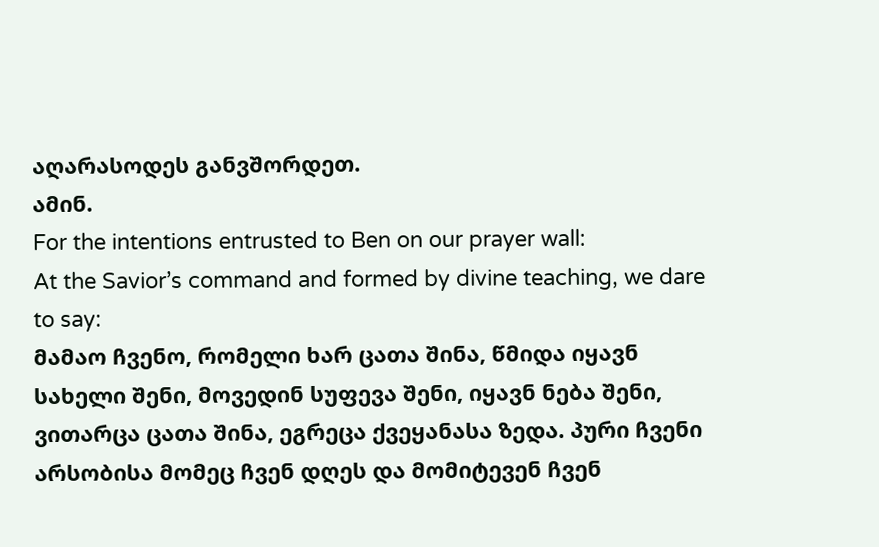აღარასოდეს განვშორდეთ.
ამინ.
For the intentions entrusted to Ben on our prayer wall:
At the Savior’s command and formed by divine teaching, we dare to say:
მამაო ჩვენო, რომელი ხარ ცათა შინა, წმიდა იყავნ სახელი შენი, მოვედინ სუფევა შენი, იყავნ ნება შენი, ვითარცა ცათა შინა, ეგრეცა ქვეყანასა ზედა. პური ჩვენი არსობისა მომეც ჩვენ დღეს და მომიტევენ ჩვენ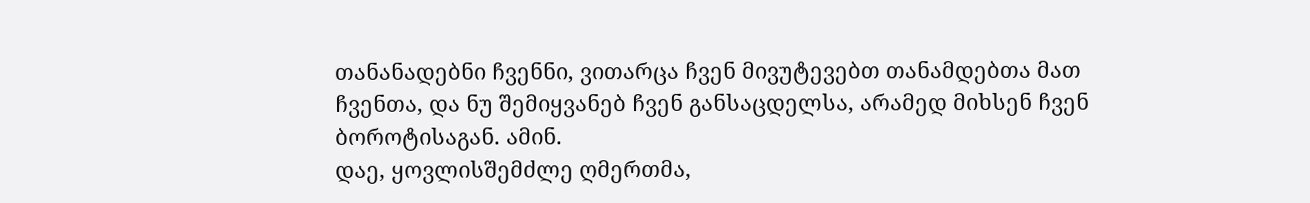თანანადებნი ჩვენნი, ვითარცა ჩვენ მივუტევებთ თანამდებთა მათ ჩვენთა, და ნუ შემიყვანებ ჩვენ განსაცდელსა, არამედ მიხსენ ჩვენ ბოროტისაგან. ამინ.
დაე, ყოვლისშემძლე ღმერთმა,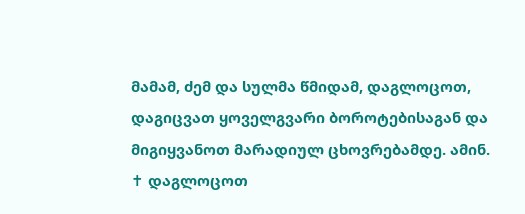მამამ, ძემ და სულმა წმიდამ, დაგლოცოთ, დაგიცვათ ყოველგვარი ბოროტებისაგან და მიგიყვანოთ მარადიულ ცხოვრებამდე. ამინ.
✝ დაგლოცოთ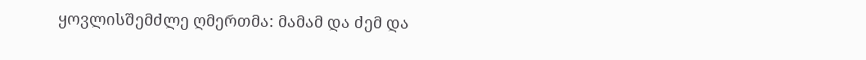ყოვლისშემძლე ღმერთმა: მამამ და ძემ და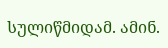სულიწმიდამ. ამინ.